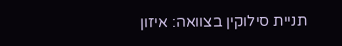תניית סילוקין בצוואה: איזון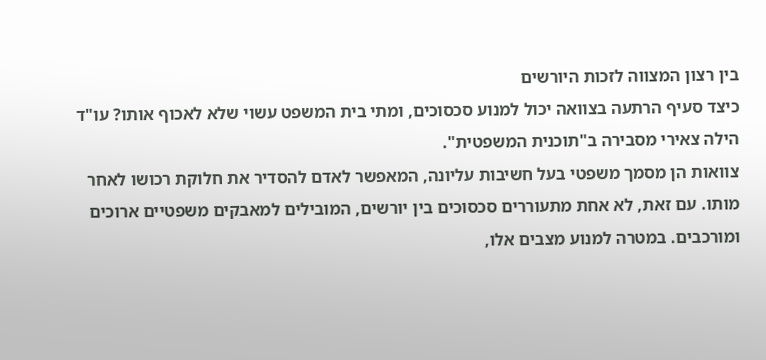בין רצון המצווה לזכות היורשים
כיצד סעיף הרתעה בצוואה יכול למנוע סכסוכים, ומתי בית המשפט עשוי שלא לאכוף אותו? עו"ד הילה צאירי מסבירה ב"תוכנית המשפטית".
צוואות הן מסמך משפטי בעל חשיבות עליונה, המאפשר לאדם להסדיר את חלוקת רכושו לאחר מותו. עם זאת, לא אחת מתעוררים סכסוכים בין יורשים, המובילים למאבקים משפטיים ארוכים ומורכבים. במטרה למנוע מצבים אלו,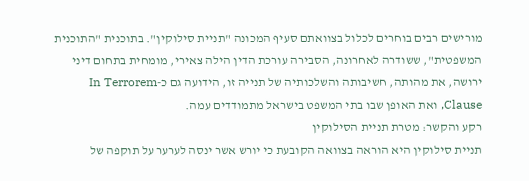מורישים רבים בוחרים לכלול בצוואתם סעיף המכונה "תניית סילוקין". בתוכנית "התוכנית המשפטית", ששודרה לאחרונה, הסבירה עורכת הדין הילה צאירי, מומחית בתחום דיני ירושה, את מהותה, חשיבותה והשלכותיה של תנייה זו, הידועה גם כ-In Terrorem Clause, ואת האופן שבו בתי המשפט בישראל מתמודדים עמה.
רקע והקשר: מטרת תניית הסילוקין
תניית סילוקין היא הוראה בצוואה הקובעת כי יורש אשר ינסה לערער על תוקפה של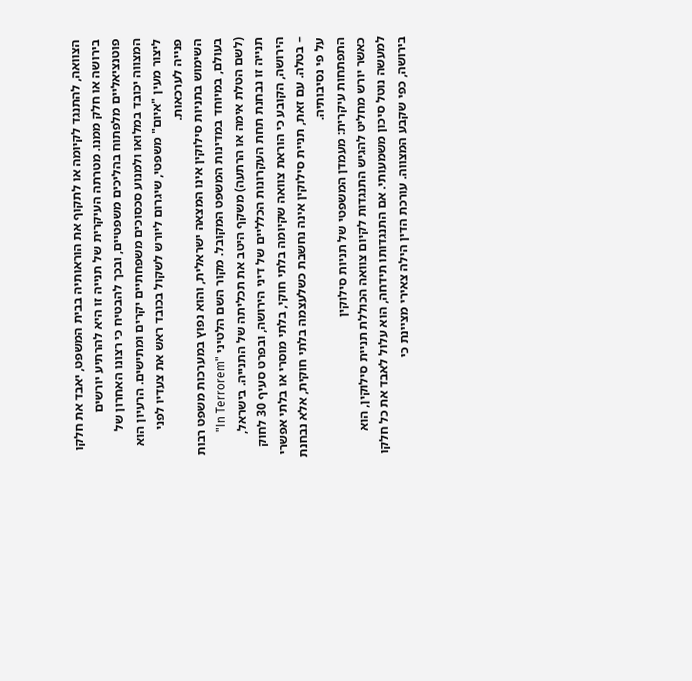הצוואה, להתנגד לקיומה או לתקוף את הוראותיה בבית המשפט, יאבד את חלקו בירושה או חלק ממנו. מטרתה העיקרית של תנייה זו היא להרתיע יורשים פוטנציאליים מלפתוח בהליכים משפטיים, ובכך להבטיח כי רצונו האחרון של המצווה יכובד במלואו ולמנוע סכסוכים משפחתיים יקרים ומתישים. הרעיון הוא ליצור מעין "איום" משפטי, שיגרום ליורש לשקול בכובד ראש את צעדיו לפני פנייה לערכאות.
השימוש בתניות סילוקין אינו המצאה ישראלית, והוא נפוץ במערכות משפט רבות בעולם, במיוחד במדינות המשפט המקובל. מקור השם הלטיני "In Terrorem" (לשם הטלת אימה או הרתעה) משקף היטב את תכליתה של התנייה. בישראל, תנייה זו נבחנת תחת העקרונות הכלליים של דיני הירושה, ובפרט סעיף 30 לחוק הירושה, הקובע כי הוראת צוואה שקיומה בלתי חוקי, בלתי מוסרי או בלתי אפשרי – בטלה. עם זאת, תניית סילוקין אינה נחשבת כשלעצמה בלתי חוקית, אלא נבחנת על פי נסיבותיה.
התפתחות עיקרית: מעמדן המשפטי של תניות סילוקין
כאשר יורש מחליט להגיש התנגדות לקיום צוואה הכוללת תניית סילוקין, הוא למעשה נוטל סיכון משמעותי. אם התנגדותו תידחה, הוא עלול לאבד את כל חלקו בירושה, כפי שקבע המצווה. עורכת הדין הילה צאירי מציינת כי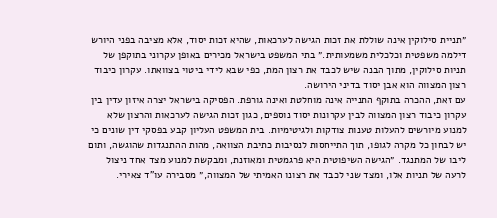״תניית סילוקין אינה שוללת את זכות הגישה לערכאות, שהיא זכות יסוד, אלא מציבה בפני היורש דילמה משפטית וכלכלית משמעותית.״ בתי המשפט בישראל מכירים באופן עקרוני בתוקפן של תניות סילוקין, מתוך הבנה שיש לכבד את רצון המת, כפי שבא לידי ביטוי בצוואתו. עקרון כיבוד רצון המצווה הוא אבן יסוד בדיני הירושה.
עם זאת, ההכרה בתוקף התנייה אינה מוחלטת ואינה גורפת. הפסיקה בישראל יצרה איזון עדין בין עקרון כיבוד רצון המצווה לבין עקרונות יסוד נוספים, כגון זכות הגישה לערכאות והרצון שלא למנוע מיורשים להעלות טענות צודקות ולגיטימיות. בית המשפט העליון קבע בפסקי דין שונים כי יש לבחון כל מקרה לגופו, תוך התייחסות לנסיבות כתיבת הצוואה, מהות ההתנגדות שהוגשה, ותום ליבו של המתנגד. ״הגישה השיפוטית היא פרגמטית ומאוזנת, ומבקשת למנוע מצד אחד ניצול לרעה של תניות אלו, ומצד שני לכבד את רצונו האמיתי של המצווה,״ מסבירה עו"ד צאירי.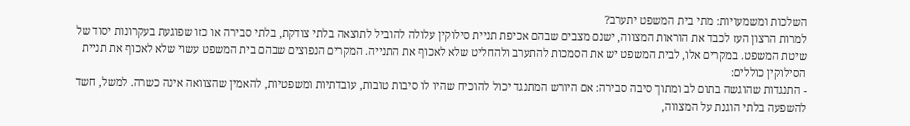השלכות ומשמעויות: מתי בית המשפט יתערב?
למרות הרצון העז לכבד את הוראות המצווה, ישנם מצבים שבהם אכיפת תניית סילוקין עלולה להוביל לתוצאה בלתי צודקת, בלתי סבירה או כזו שפוגעת בעקרונות יסוד של שיטת המשפט. במקרים אלו, לבית המשפט יש את הסמכות להתערב ולהחליט שלא לאכוף את התנייה. המקרים הנפוצים שבהם בית המשפט עשוי שלא לאכוף את תניית הסילוקין כוללים:
- התנגדות שהוגשה בתום לב ומתוך סיבה סבירה: אם היורש המתנגד יכול להוכיח שהיו לו סיבות טובות, עובדתיות ומשפטיות, להאמין שהצוואה אינה כשרה. למשל, חשד להשפעה בלתי הוגנת על המצווה,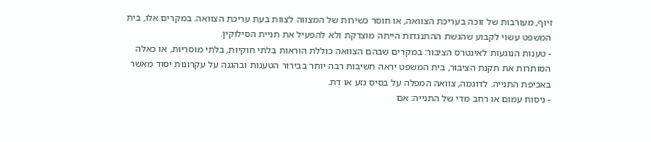זיוף, מעורבות של זוכה בעריכת הצוואה, או חוסר כשירות של המצווה לצוות בעת עריכת הצוואה. במקרים אלו, בית המשפט עשוי לקבוע שהגשת ההתנגדות הייתה מוצדקת ולא להפעיל את תניית הסילוקין.
- טענות הנוגעות לאינטרס הציבור: במקרים שבהם הצוואה כוללת הוראות בלתי חוקיות, בלתי מוסריות, או כאלה הסותרות את תקנת הציבור, בית המשפט יראה חשיבות רבה יותר בבירור הטענות ובהגנה על עקרונות יסוד מאשר באכיפת התנייה. לדוגמה, צוואה המפלה על בסיס גזע או דת.
- ניסוח עמום או רחב מדי של התנייה: אם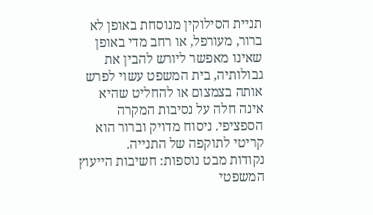תניית הסילוקין מנוסחת באופן לא ברור, מעורפל, או רחב מדי באופן שאינו מאפשר ליורש להבין את גבולותיה, בית המשפט עשוי לפרש אותה בצמצום או להחליט שהיא אינה חלה על נסיבות המקרה הספציפי. ניסוח מדויק וברור הוא קריטי לתוקפה של התנייה.
נקודות מבט נוספות: חשיבות הייעוץ המשפטי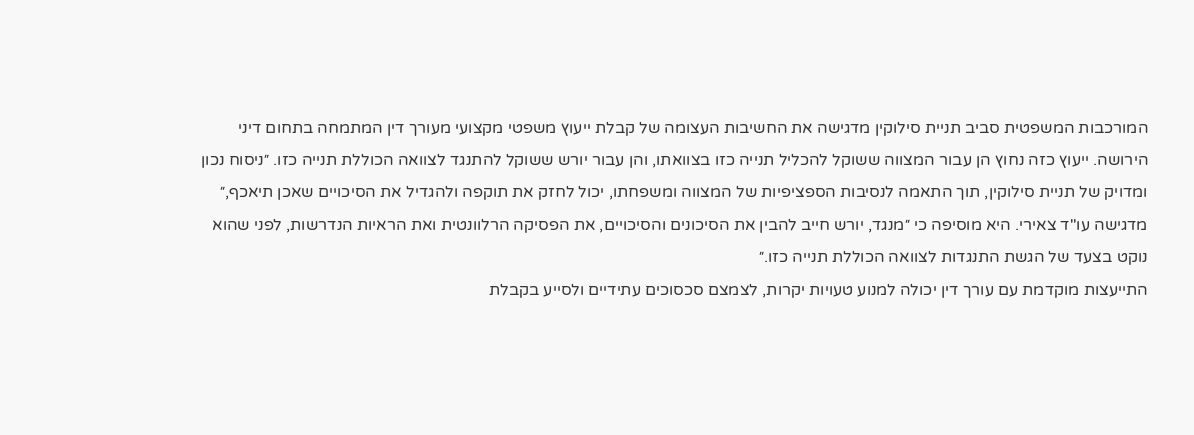המורכבות המשפטית סביב תניית סילוקין מדגישה את החשיבות העצומה של קבלת ייעוץ משפטי מקצועי מעורך דין המתמחה בתחום דיני הירושה. ייעוץ כזה נחוץ הן עבור המצווה ששוקל להכליל תנייה כזו בצוואתו, והן עבור יורש ששוקל להתנגד לצוואה הכוללת תנייה כזו. ״ניסוח נכון ומדויק של תניית סילוקין, תוך התאמה לנסיבות הספציפיות של המצווה ומשפחתו, יכול לחזק את תוקפה ולהגדיל את הסיכויים שאכן תיאכף,״ מדגישה עו"ד צאירי. היא מוסיפה כי ״מנגד, יורש חייב להבין את הסיכונים והסיכויים, את הפסיקה הרלוונטית ואת הראיות הנדרשות, לפני שהוא נוקט בצעד של הגשת התנגדות לצוואה הכוללת תנייה כזו.״
התייעצות מוקדמת עם עורך דין יכולה למנוע טעויות יקרות, לצמצם סכסוכים עתידיים ולסייע בקבלת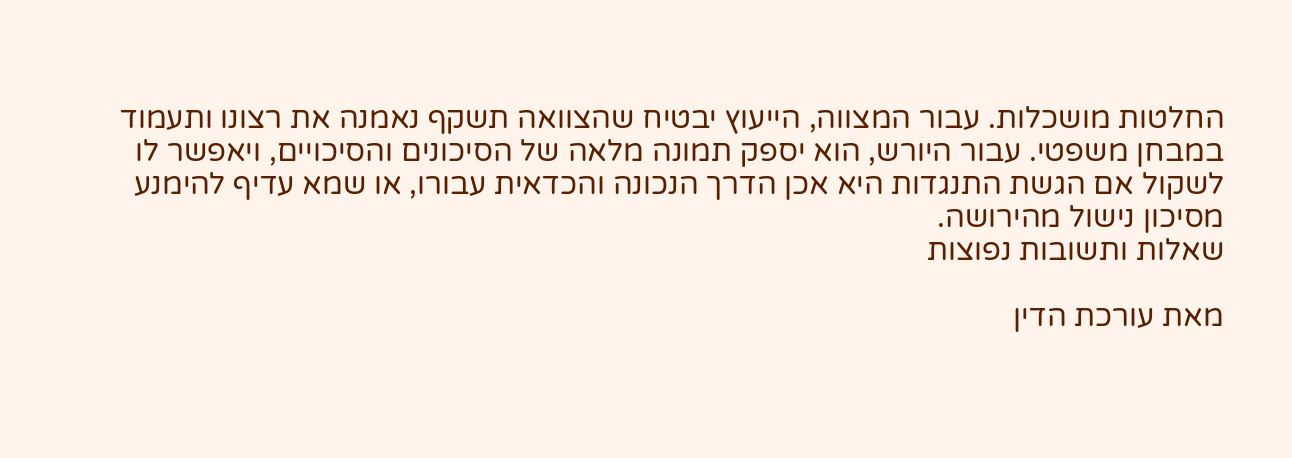החלטות מושכלות. עבור המצווה, הייעוץ יבטיח שהצוואה תשקף נאמנה את רצונו ותעמוד במבחן משפטי. עבור היורש, הוא יספק תמונה מלאה של הסיכונים והסיכויים, ויאפשר לו לשקול אם הגשת התנגדות היא אכן הדרך הנכונה והכדאית עבורו, או שמא עדיף להימנע מסיכון נישול מהירושה.
שאלות ותשובות נפוצות

מאת עורכת הדין